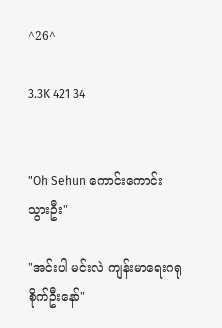^26^

3.3K 421 34


"Oh Sehun ကောင်းကောင်းသွားဦး"

"အင်းပါ မင်းလဲ ကျန်းမာရေးဂရုစိုက်ဦးနော်"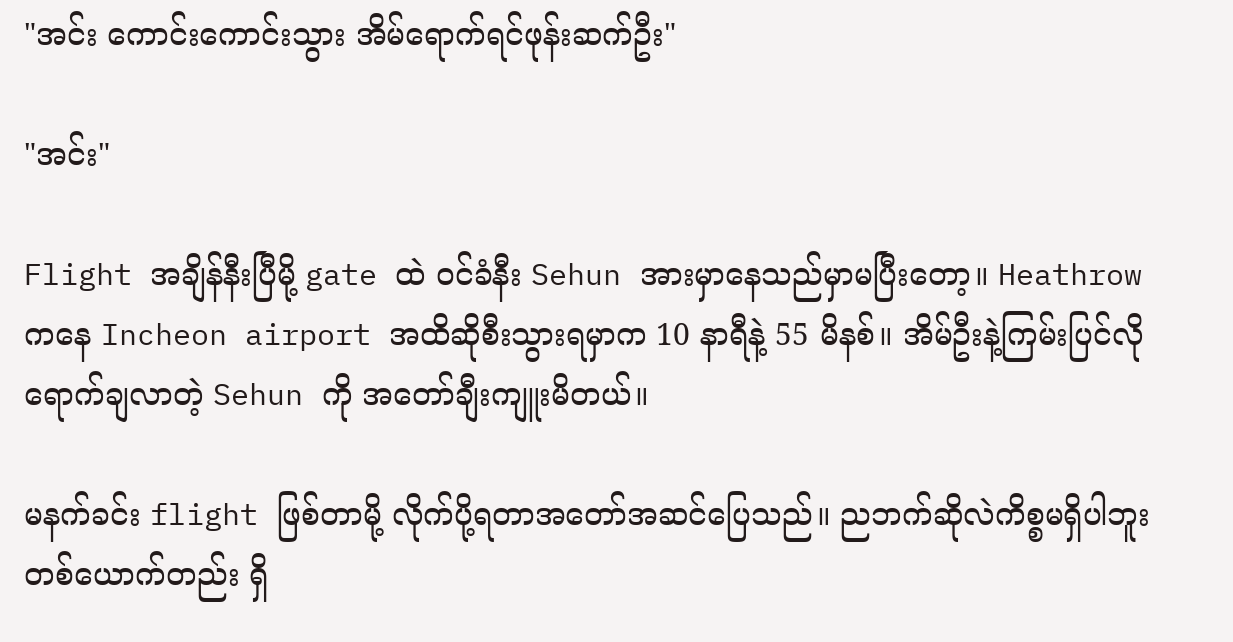"အင်း ကောင်းကောင်းသွား အိမ်ရောက်ရင်ဖုန်းဆက်ဦး"

"အင်း"

Flight အချိန်နီးပြီမို့ gate ထဲ ဝင်ခံနီး Sehun အားမှာနေသည်မှာမပြီးတော့။ Heathrow ကနေ Incheon airport အထိဆိုစီးသွားရမှာက 10 နာရီနဲ့ 55 မိနစ်။ အိမ်ဦးနဲ့ကြမ်းပြင်လိုရောက်ချလာတဲ့ Sehun ကို အတော်ချီးကျူးမိတယ်။

မနက်ခင်း flight ဖြစ်တာမို့ လိုက်ပို့ရတာအတော်အဆင်ပြေသည်။ ညဘက်ဆိုလဲကိစ္စမရှိပါဘူး တစ်ယောက်တည်း ရှိ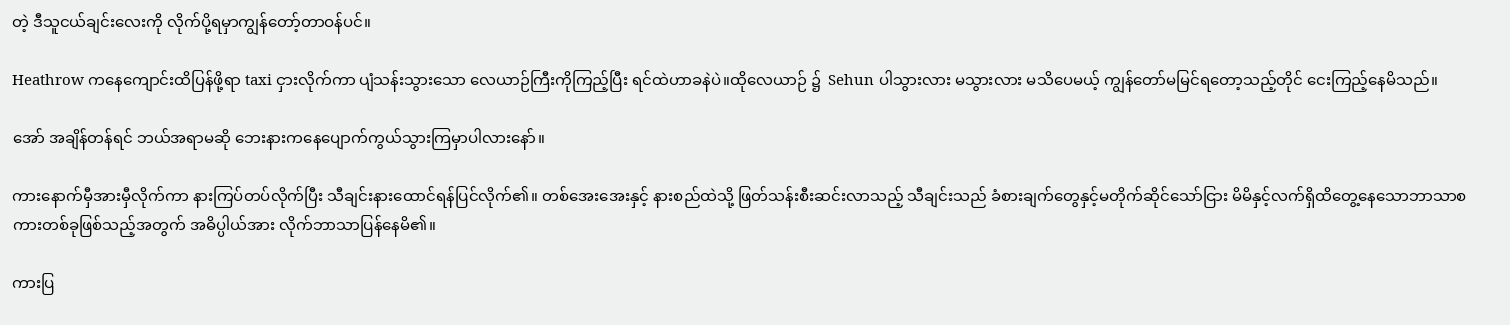တဲ့ ဒီသူငယ်ချင်းလေးကို လိုက်ပို့ရမှာကျွန်တော့်တာဝန်ပင်။

Heathrow ကနေကျောင်းထိပြန်ဖို့ရာ taxi ငှားလိုက်ကာ ပျံသန်းသွားသော လေယာဉ်ကြီးကိုကြည့်ပြီး ရင်ထဲဟာခနဲပဲ။ထိုလေယာဉ် ၌  Sehun ပါသွားလား မသွားလား မသိပေမယ့် ကျွန်တော်မမြင်ရတော့သည့်တိုင် ငေးကြည့်နေမိသည်။

အော် အချိန်တန်ရင် ဘယ်အရာမဆို ဘေးနားကနေပျောက်ကွယ်သွားကြမှာပါလားနော်။

ကားနောက်မှီအားမှီလိုက်ကာ နားကြပ်တပ်လိုက်ပြီး သီချင်းနားထောင်ရန်ပြင်လိုက်၏။ တစ်အေးအေးနှင့် နားစည်ထဲသို့ ဖြတ်သန်းစီးဆင်းလာသည့် သီချင်းသည် ခံစားချက်တွေနှင့်မတိုက်ဆိုင်သော်ငြား မိမိနှင့်လက်ရှိထိတွေ့နေသောဘာသာစကားတစ်ခုဖြစ်သည့်အတွက် အဓိပ္ပါယ်အား လိုက်ဘာသာပြန်နေမိ၏။

ကားပြ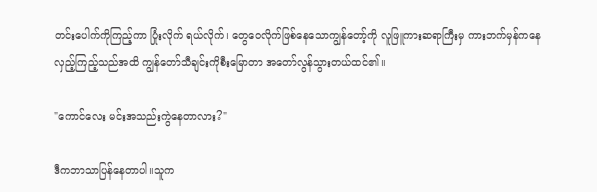တင်းပေါက်ကိုကြည့်ကာ ပြုံးလိုက် ရယ်လိုက်၊ တွေဝေလိုက်ဖြစ်နေသောကျွန်တော့်ကို လူဖြူကားဆရာကြီးမှ ကားဘက်မှန်ကနေ လှည့်ကြည့်သည်အထိ ကျွန်တော်သီချင်းကိုစီးမြောတာ အတော်လွန်သွားတယ်ထင်၏။

"ကောင်လေး မင်းအသည်းကွဲနေတာလား?"

ဒီကဘာသာပြန်နေတာပါ။သူက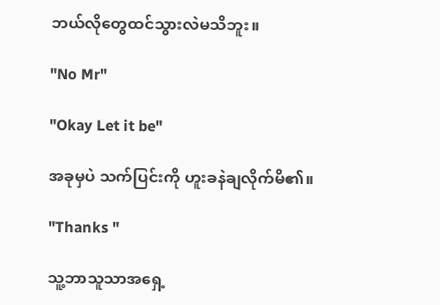ဘယ်လိုတွေထင်သွားလဲမသိဘူး။

"No Mr"

"Okay Let it be"

အခုမှပဲ သက်ပြင်းကို ဟူးခနဲချလိုက်မိ၏။

"Thanks "

သူ့ဘာသူသာအရှေ့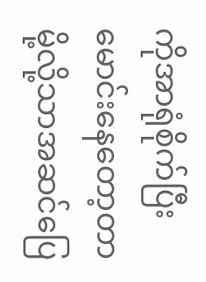ကိုအာရုံစိုက်ပြီးမောင်းနေတော့တာမို့လို့သာအဆင်ပြေ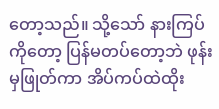တော့သည်။ သို့သော် နားကြပ်ကိုတော့ ပြန်မတပ်တော့ဘဲ ဖုန်းမှဖြုတ်ကာ အိပ်ကပ်ထဲထိုး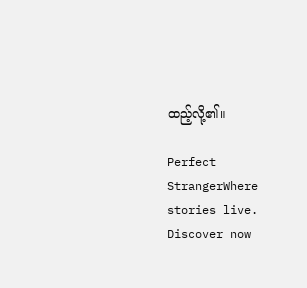ထည့်လို့၏။

Perfect StrangerWhere stories live. Discover now